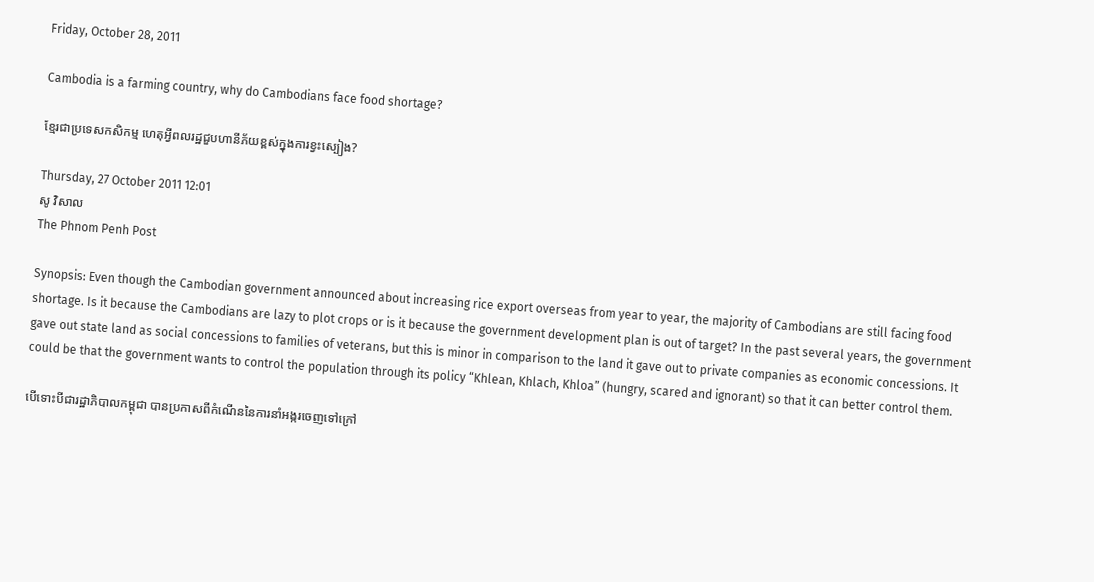Friday, October 28, 2011

Cambodia is a farming country, why do Cambodians face food shortage?

ខ្មែរជាប្រទេសកសិកម្ម ហេតុអ្វីពលរដ្ឋជួបហានីភ័យខ្ពស់ក្នុងការខ្វះស្បៀង?

Thursday, 27 October 2011 12:01
សូ វិសាល
The Phnom Penh Post

Synopsis: Even though the Cambodian government announced about increasing rice export overseas from year to year, the majority of Cambodians are still facing food shortage. Is it because the Cambodians are lazy to plot crops or is it because the government development plan is out of target? In the past several years, the government gave out state land as social concessions to families of veterans, but this is minor in comparison to the land it gave out to private companies as economic concessions. It could be that the government wants to control the population through its policy “Khlean, Khlach, Khloa” (hungry, scared and ignorant) so that it can better control them.

បើទោះបីជារដ្ឋាភិបាលកម្ពុជា បានប្រកាសពីកំណើននៃការនាំអង្ករចេញទៅក្រៅ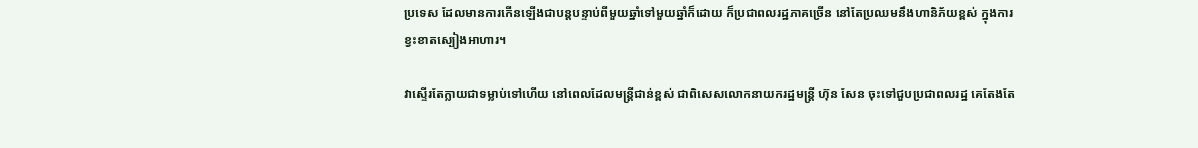ប្រទេស ដែលមានការកើនឡើងជាបន្តបន្ទាប់ពីមួយឆ្នាំទៅមួយឆ្នាំក៏ដោយ ក៏ប្រជាពលរដ្ឋភាគច្រើន នៅតែប្រឈមនឹងហានិភ័យខ្ពស់ ក្នុងការខ្វះខាតស្បៀងអាហារ។

វាស្ទើរតែក្លាយជាទម្លាប់ទៅហើយ នៅពេលដែលមន្ត្រីជាន់ខ្ពស់ ជាពិសេសលោកនាយករដ្ឋមន្ត្រី ហ៊ុន សែន ចុះទៅជួបប្រជាពលរដ្ឋ គេតែងតែ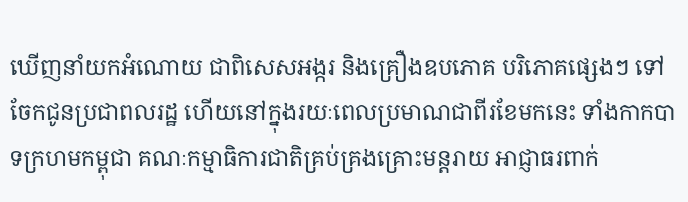ឃើញនាំយកអំណោយ ជាពិសេសអង្ករ និងគ្រឿងឧបភោគ បរិភោគផ្សេងៗ ទៅចែកជូនប្រជាពលរដ្ឋ ហើយនៅក្នុងរយៈពេលប្រមាណជាពីរខែមកនេះ ទាំងកាកបាទក្រហមកម្ពុជា គណៈកម្មាធិការជាតិគ្រប់គ្រងគ្រោះមន្តរាយ អាជ្ញាធរពាក់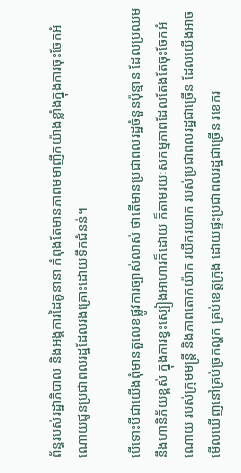ព័ន្ធរបស់រដ្ឋាភិបាល និងអង្គការដៃគូនានា កំពុងតែមានភាពមមាញឹកយ៉ាងខ្លាំងក្នុងការចុះចែកអំណោយជូនប្រជាពលរដ្ឋដែលរងគ្រោះដោយទឹកជំនន់។

បើទោះបីជាយើងពុំមានតួលេខផ្លូវការច្បាស់លាស់ ថាតើមានប្រជាពលរដ្ឋចំនួនប៉ុន្មាន ដែលប្រឈមនឹងហានិភ័យខ្ពស់ ក្នុងការខ្វះស្បៀងអាហារក៏ដោយ ក៏តាមរយៈសកម្មភាពដែលតែងតែចុះចែកអំណោយ របស់ក្រុមមន្ត្រី និងភាពតោកយ៉ាក រយីករយាក របស់ប្រជាពលរដ្ឋជាច្រើន ដែលយើងអាចមើលឃើញនៅគ្រប់ច្រកល្ហក គ្រប់ខេត្តក្រុង ដោយផ្ទះប្រជាពលរដ្ឋជាច្រើន រខេករ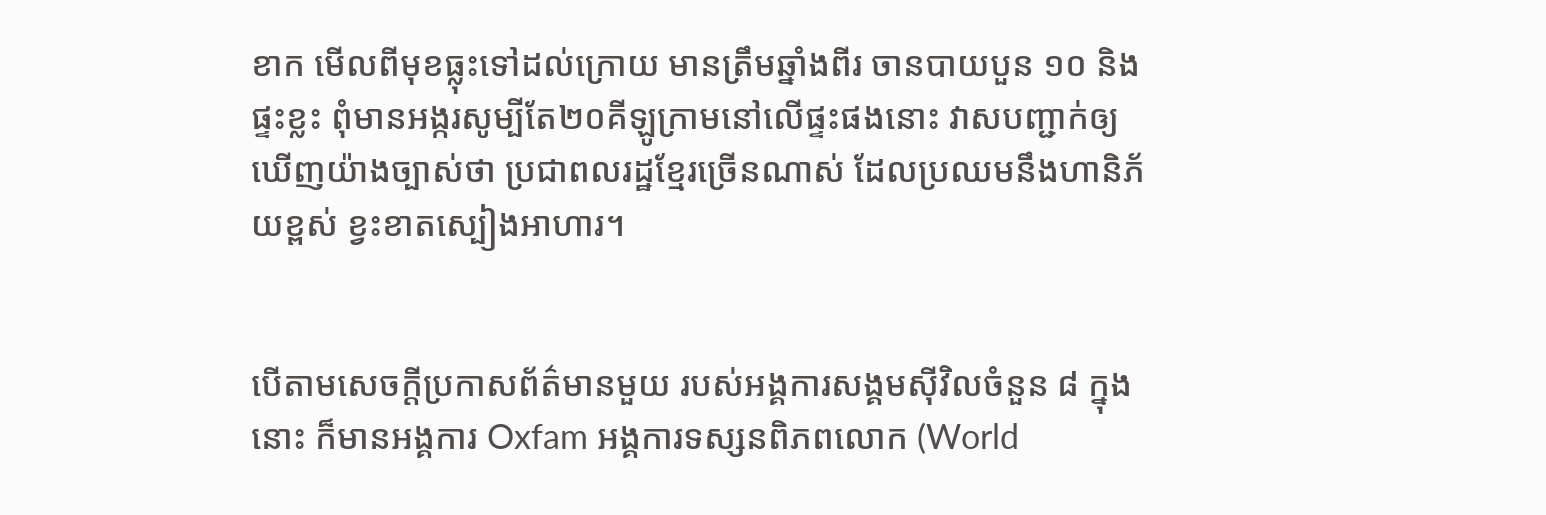ខាក មើលពីមុខធ្លុះទៅដល់ក្រោយ មានត្រឹមឆ្នាំងពីរ ចានបាយបួន ១០ និងផ្ទះខ្លះ ពុំមានអង្ករសូម្បីតែ២០គីឡូក្រាមនៅលើផ្ទះផងនោះ វាសបញ្ជាក់ឲ្យឃើញយ៉ាងច្បាស់ថា ប្រជាពលរដ្ឋខ្មែរច្រើនណាស់ ដែលប្រឈមនឹងហានិភ័យខ្ពស់ ខ្វះខាតស្បៀងអាហារ។


បើតាមសេចក្តីប្រកាសព័ត៌មានមួយ របស់អង្គការសង្គមស៊ីវិលចំនួន ៨ ក្នុងនោះ ក៏មានអង្គការ Oxfam អង្គការទស្សនពិភពលោក (World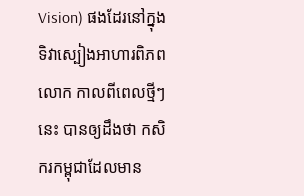Vision) ផងដែរនៅក្នុងទិវាស្បៀងអាហារពិភពលោក កាលពីពេលថ្មីៗនេះ បានឲ្យដឹងថា កសិករកម្ពុជាដែលមាន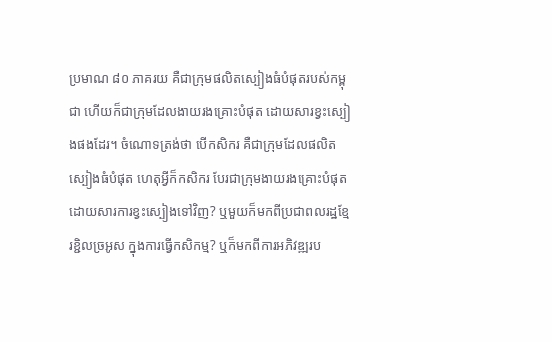ប្រមាណ ៨០ ភាគរយ គឺជាក្រុមផលិតស្បៀងធំបំផុតរបស់កម្ពុជា ហើយក៏ជាក្រុមដែលងាយរងគ្រោះបំផុត ដោយសារខ្វះស្បៀងផងដែរ។ ចំណោទត្រង់ថា បើកសិករ គឺជាក្រុមដែលផលិតស្បៀងធំបំផុត ហេតុអ្វីក៏កសិករ បែរជាក្រុមងាយរងគ្រោះបំផុតដោយសារការខ្វះស្បៀងទៅវិញ? ឬមួយក៏មកពីប្រជាពលរដ្ឋខ្មែរខ្ជិលច្រអូស ក្នុងការធ្វើកសិកម្ម? ឬក៏មកពីការអភិវឌ្ឍរប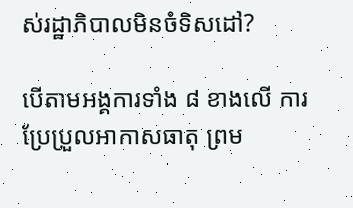ស់រដ្ឋាភិបាលមិនចំទិសដៅ?

បើតាមអង្គការទាំង ៨ ខាងលើ ការប្រែប្រួលអាកាសធាតុ ព្រម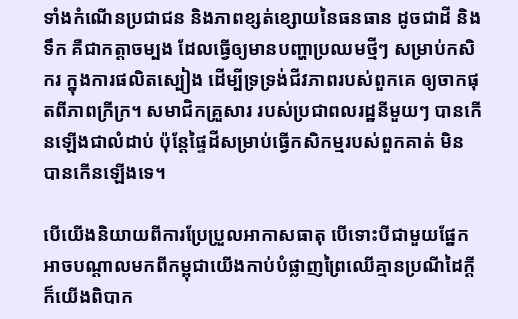ទាំងកំណើនប្រជាជន និងភាពខ្សត់ខ្សោយនៃធនធាន ដូចជាដី និងទឹក គឺជាកត្តាចម្បង ដែលធ្វើឲ្យមានបញ្ហាប្រឈមថ្មីៗ សម្រាប់កសិករ ក្នុងការផលិតស្បៀង ដើម្បីទ្រទ្រង់ជីវភាពរបស់ពួកគេ ឲ្យចាកផុតពីភាពក្រីក្រ។ សមាជិកគ្រួសារ របស់ប្រជាពលរដ្ឋនីមួយៗ បានកើនឡើងជាលំដាប់ ប៉ុន្តែផ្ទៃដីសម្រាប់ធ្វើកសិកម្មរបស់ពួកគាត់ មិនបានកើនឡើងទេ។

បើយើងនិយាយពីការប្រែប្រួលអាកាសធាតុ បើទោះបីជាមួយផ្នែកអាចបណ្តាលមកពីកម្ពុជាយើងកាប់បំផ្លាញព្រៃឈើគ្មានប្រណីដៃក្តី ក៏យើងពិបាក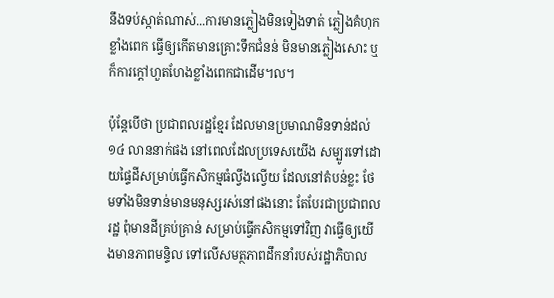នឹងទប់ស្កាត់ណាស់...ការមានភ្លៀងមិនទៀងទាត់ ភ្លៀងគំហុកខ្លាំងពេក ធ្វើឲ្យកើតមានគ្រោះទឹកជំនន់ មិនមានភ្លៀងសោះ ឬក៏ការក្តៅហួតហែងខ្លាំងពេកជាដើម។ល។

ប៉ុន្តែបើថា ប្រជាពលរដ្ឋខ្មែរ ដែលមានប្រមាណមិនទាន់ដល់ ១៤ លាននាក់ផង នៅពេលដែលប្រទេសយើង សម្បូរទៅដោយផ្ទៃដីសម្រាប់ធ្វើកសិកម្មធំល្វឹងល្វើយ ដែលនៅតំបន់ខ្លះ ថែមទាំងមិនទាន់មានមនុស្សរស់នៅផងនោះ តែបែរជាប្រជាពលរដ្ឋ ពុំមានដីគ្រប់គ្រាន់ សម្រាប់ធ្វើកសិកម្មទៅវិញ វាធ្វើឲ្យយើងមានភាពមន្ទិល ទៅលើសមត្ថភាពដឹកនាំរបស់រដ្ឋាភិបាល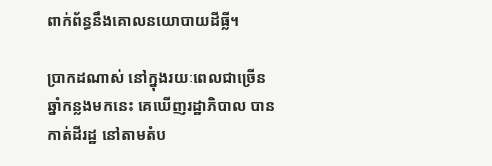ពាក់ព័ន្ធនឹងគោលនយោបាយដីធ្លី។

ប្រាកដណាស់ នៅក្នុងរយៈពេលជាច្រើនឆ្នាំកន្លងមកនេះ គេឃើញរដ្ឋាភិបាល បានកាត់ដីរដ្ឋ នៅតាមតំប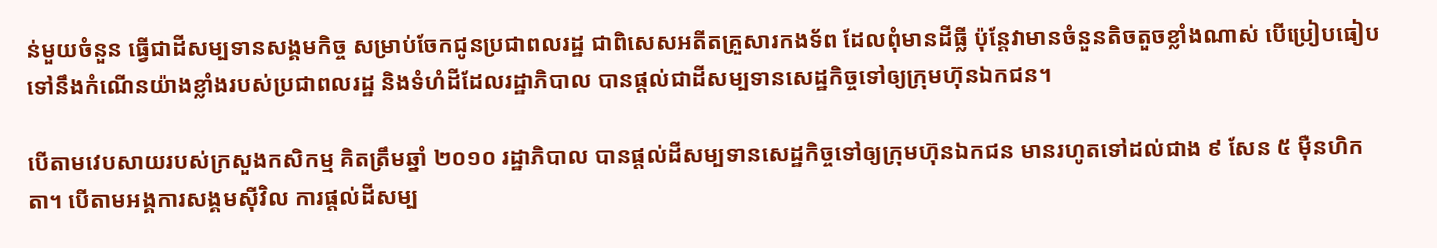ន់មួយចំនួន ធ្វើជាដីសម្បទានសង្គមកិច្ច សម្រាប់ចែកជូនប្រជាពលរដ្ឋ ជាពិសេសអតីតគ្រួសារកងទ័ព ដែលពុំមានដីធ្លី ប៉ុន្តែវាមានចំនួនតិចតួចខ្លាំងណាស់ បើប្រៀបធៀបទៅនឹងកំណើនយ៉ាងខ្លាំងរបស់ប្រជាពលរដ្ឋ និងទំហំដីដែលរដ្ឋាភិបាល បានផ្តល់ជាដីសម្បទានសេដ្ឋកិច្ចទៅឲ្យក្រុមហ៊ុនឯកជន។

បើតាមវេបសាយរបស់ក្រសួងកសិកម្ម គិតត្រឹមឆ្នាំ ២០១០ រដ្ឋាភិបាល បានផ្តល់ដីសម្បទានសេដ្ឋកិច្ចទៅឲ្យក្រុមហ៊ុនឯកជន មានរហូតទៅដល់ជាង ៩ សែន ៥ ម៉ឺនហិកតា។ បើតាមអង្គការសង្គមស៊ីវិល ការផ្តល់ដីសម្ប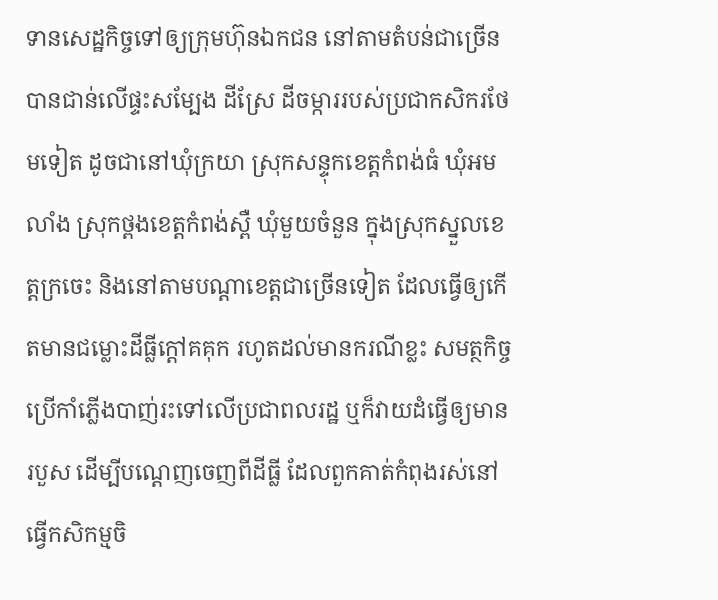ទានសេដ្ឋកិច្ចទៅឲ្យក្រុមហ៊ុនឯកជន នៅតាមតំបន់ជាច្រើន បានជាន់លើផ្ទះសម្បែង ដីស្រែ ដីចម្ការរបស់ប្រជាកសិករថែមទៀត ដូចជានៅឃុំក្រយា ស្រុកសន្ទុកខេត្តកំពង់ធំ ឃុំអមលាំង ស្រុកថ្ពងខេត្តកំពង់ស្ពឺ ឃុំមួយចំនួន ក្នុងស្រុកស្នួលខេត្តក្រចេះ និងនៅតាមបណ្តាខេត្តជាច្រើនទៀត ដែលធ្វើឲ្យកើតមានជម្លោះដីធ្លីក្តៅគគុក រហូតដល់មានករណីខ្លះ សមត្ថកិច្ច ប្រើកាំភ្លើងបាញ់រះទៅលើប្រជាពលរដ្ឋ ឬក៏វាយដំធ្វើឲ្យមានរបួស ដើម្បីបណ្តេញចេញពីដីធ្លី ដែលពួកគាត់កំពុងរស់នៅ ធ្វើកសិកម្មចិ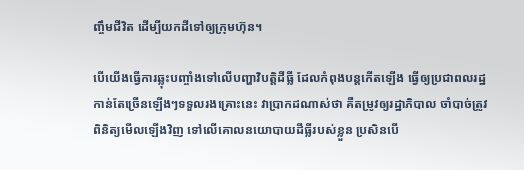ញ្ចឹមជីវិត ដើម្បីយកដីទៅឲ្យក្រុមហ៊ុន។

បើយើងធ្វើការឆ្លុះបញ្ចាំងទៅលើបញ្ហាវិបត្តិដីធ្លី ដែលកំពុងបន្តកើតឡើង ធ្វើឲ្យប្រជាពលរដ្ឋកាន់តែច្រើនឡើងៗទទួលរងគ្រោះនេះ វាប្រាកដណាស់ថា គឺតម្រូវឲ្យរដ្ឋាភិបាល ចាំបាច់ត្រូវពិនិត្យមើលឡើងវិញ ទៅលើគោលនយោបាយដីធ្លីរបស់ខ្លួន ប្រសិនបើ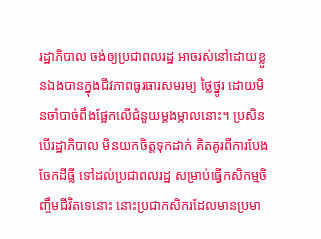រដ្ឋាភិបាល ចង់ឲ្យប្រជាពលរដ្ឋ អាចរស់នៅដោយខ្លួនឯងបានក្នុងជីវភាពធូរធារសមរម្យ ថ្លៃថ្នូរ ដោយមិនចាំបាច់ពឹងផ្អែកលើជំនួយម្តងម្កាលនោះ។ ប្រសិនបើរដ្ឋាភិបាល មិនយកចិត្តទុកដាក់ គិតគូរពីការបែងចែកដីធ្លី ទៅដល់ប្រជាពលរដ្ឋ សម្រាប់ធ្វើកសិកម្មចិញ្ចឹមជីវិតទេនោះ នោះប្រជាកសិករដែលមានប្រមា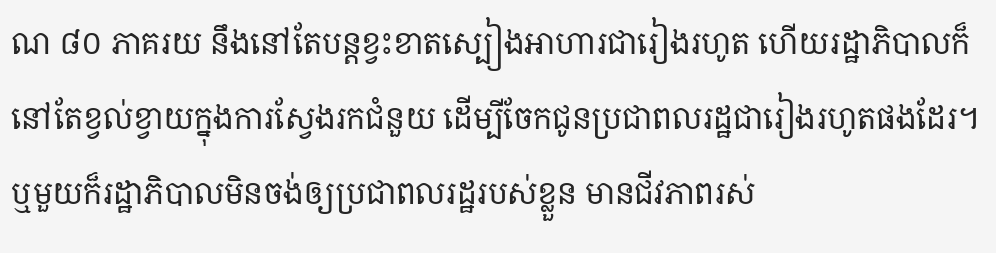ណ ៨០ ភាគរយ នឹងនៅតែបន្តខ្វះខាតស្បៀងអាហារជារៀងរហូត ហើយរដ្ឋាភិបាលក៏នៅតែខ្វល់ខ្វាយក្នុងការស្វែងរកជំនួយ ដើម្បីចែកជូនប្រជាពលរដ្ឋជារៀងរហូតផងដែរ។ ឬមួយក៏រដ្ឋាភិបាលមិនចង់ឲ្យប្រជាពលរដ្ឋរបស់ខ្លួន មានជីវភាពរស់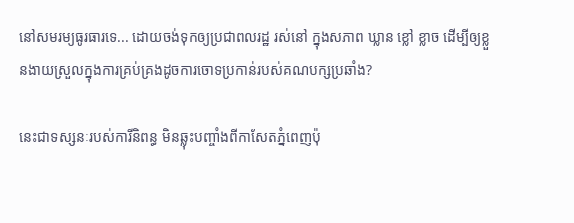នៅសមរម្យធូរធារទេ... ដោយចង់ទុកឲ្យប្រជាពលរដ្ឋ រស់នៅ ក្នុងសភាព ឃ្លាន ខ្លៅ ខ្លាច ដើម្បីឲ្យខ្លួនងាយស្រួលក្នុងការគ្រប់គ្រងដូចការចោទប្រកាន់របស់គណបក្សប្រឆាំង?

នេះជាទស្សនៈរបស់ការីនិពន្ធ មិនឆ្លុះបញ្ចាំងពីកាសែតភ្នំពេញប៉ុ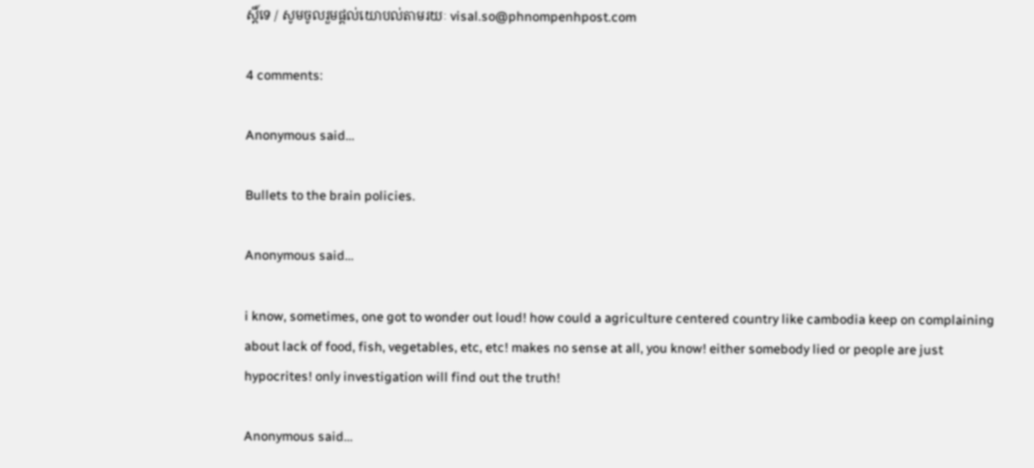ស្តិ៍ទេ / សូមចូលរួមផ្តល់យោបល់តាមរយៈ visal.so@phnompenhpost.com

4 comments:

Anonymous said...

Bullets to the brain policies.

Anonymous said...

i know, sometimes, one got to wonder out loud! how could a agriculture centered country like cambodia keep on complaining about lack of food, fish, vegetables, etc, etc! makes no sense at all, you know! either somebody lied or people are just hypocrites! only investigation will find out the truth!

Anonymous said...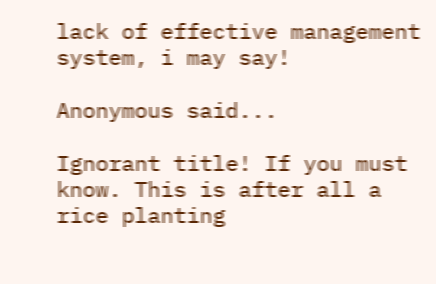lack of effective management system, i may say!

Anonymous said...

Ignorant title! If you must know. This is after all a rice planting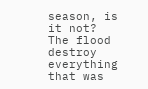season, is it not? The flood destroy everything that was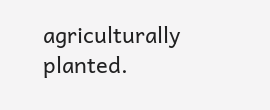agriculturally planted.